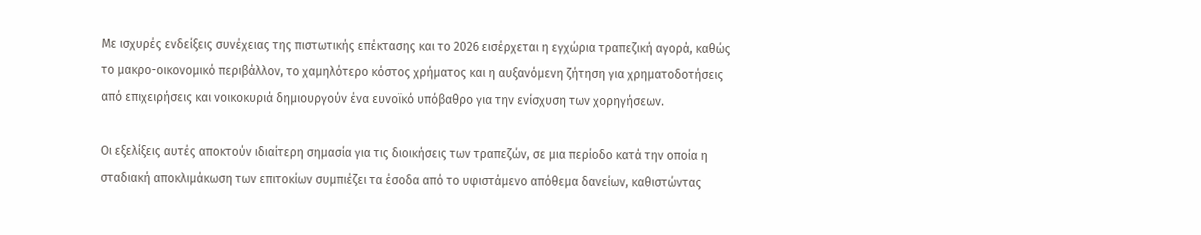Με ισχυρές ενδείξεις συνέχειας της πιστωτικής επέκτασης και το 2026 εισέρχεται η εγχώρια τραπεζική αγορά, καθώς το μακρο-οικονομικό περιβάλλον, το χαμηλότερο κόστος χρήματος και η αυξανόμενη ζήτηση για χρηματοδοτήσεις από επιχειρήσεις και νοικοκυριά δημιουργούν ένα ευνοϊκό υπόβαθρο για την ενίσχυση των χορηγήσεων.

Οι εξελίξεις αυτές αποκτούν ιδιαίτερη σημασία για τις διοικήσεις των τραπεζών, σε μια περίοδο κατά την οποία η σταδιακή αποκλιμάκωση των επιτοκίων συμπιέζει τα έσοδα από το υφιστάμενο απόθεμα δανείων, καθιστώντας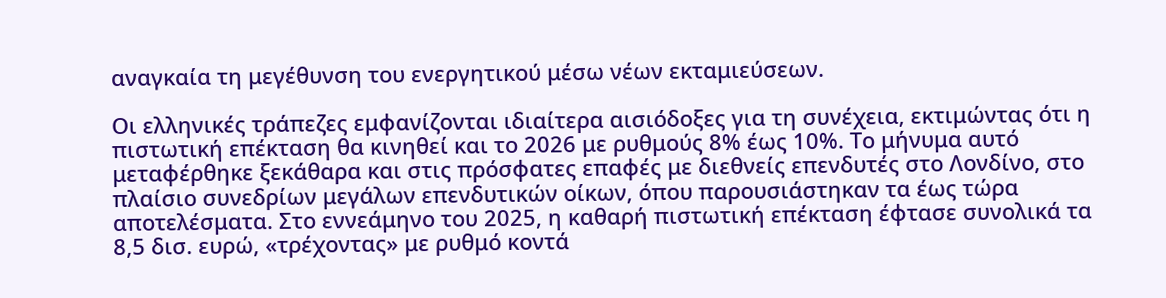αναγκαία τη μεγέθυνση του ενεργητικού μέσω νέων εκταμιεύσεων.

Οι ελληνικές τράπεζες εμφανίζονται ιδιαίτερα αισιόδοξες για τη συνέχεια, εκτιμώντας ότι η πιστωτική επέκταση θα κινηθεί και το 2026 με ρυθμούς 8% έως 10%. Το μήνυμα αυτό μεταφέρθηκε ξεκάθαρα και στις πρόσφατες επαφές με διεθνείς επενδυτές στο Λονδίνο, στο πλαίσιο συνεδρίων μεγάλων επενδυτικών οίκων, όπου παρουσιάστηκαν τα έως τώρα αποτελέσματα. Στο εννεάμηνο του 2025, η καθαρή πιστωτική επέκταση έφτασε συνολικά τα 8,5 δισ. ευρώ, «τρέχοντας» με ρυθμό κοντά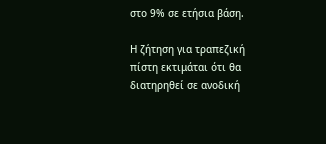στο 9% σε ετήσια βάση.

Η ζήτηση για τραπεζική πίστη εκτιμάται ότι θα διατηρηθεί σε ανοδική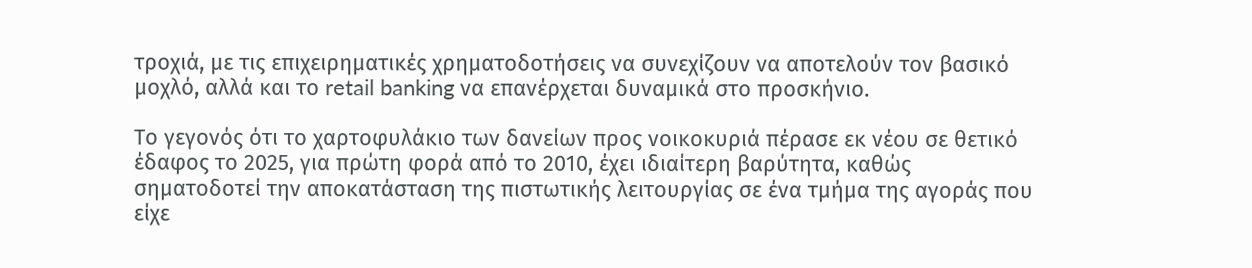τροχιά, με τις επιχειρηματικές χρηματοδοτήσεις να συνεχίζουν να αποτελούν τον βασικό μοχλό, αλλά και το retail banking να επανέρχεται δυναμικά στο προσκήνιο.

Το γεγονός ότι το χαρτοφυλάκιο των δανείων προς νοικοκυριά πέρασε εκ νέου σε θετικό έδαφος το 2025, για πρώτη φορά από το 2010, έχει ιδιαίτερη βαρύτητα, καθώς σηματοδοτεί την αποκατάσταση της πιστωτικής λειτουργίας σε ένα τμήμα της αγοράς που είχε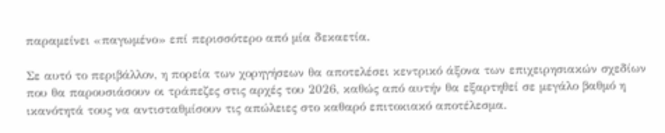παραμείνει «παγωμένο» επί περισσότερο από μία δεκαετία.

Σε αυτό το περιβάλλον, η πορεία των χορηγήσεων θα αποτελέσει κεντρικό άξονα των επιχειρησιακών σχεδίων που θα παρουσιάσουν οι τράπεζες στις αρχές του 2026, καθώς από αυτήν θα εξαρτηθεί σε μεγάλο βαθμό η ικανότητά τους να αντισταθμίσουν τις απώλειες στο καθαρό επιτοκιακό αποτέλεσμα.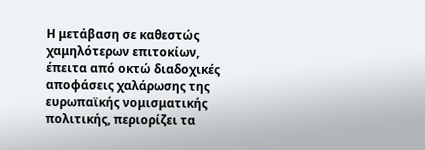Η μετάβαση σε καθεστώς χαμηλότερων επιτοκίων, έπειτα από οκτώ διαδοχικές αποφάσεις χαλάρωσης της ευρωπαϊκής νομισματικής πολιτικής, περιορίζει τα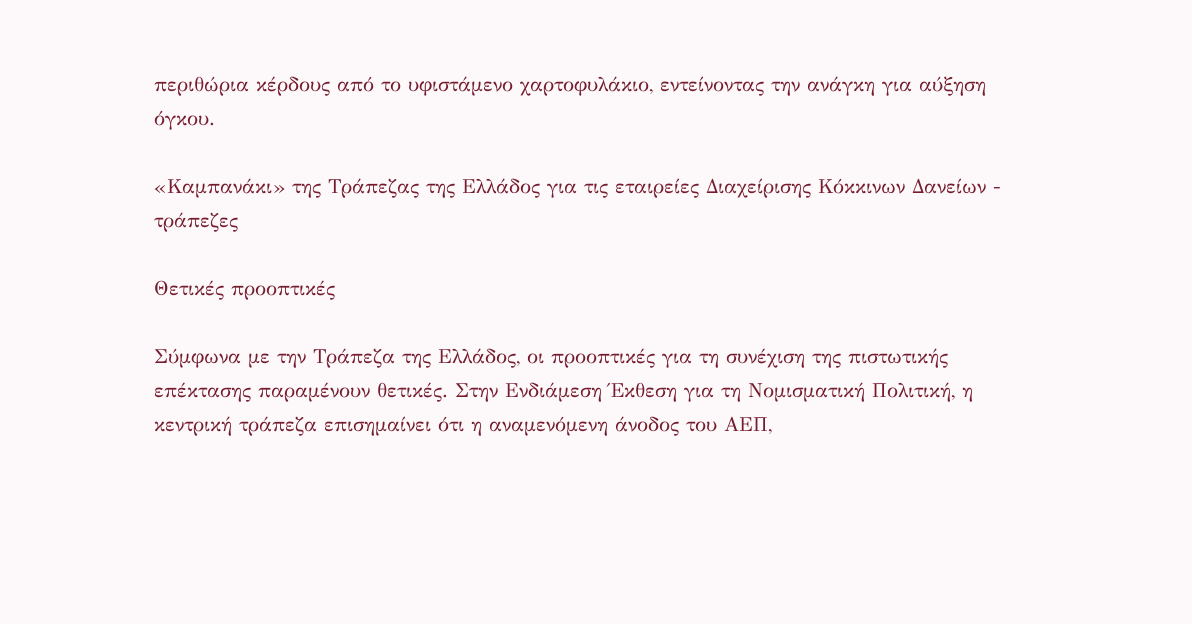περιθώρια κέρδους από το υφιστάμενο χαρτοφυλάκιο, εντείνοντας την ανάγκη για αύξηση όγκου.

«Καμπανάκι» της Τράπεζας της Ελλάδος για τις εταιρείες Διαχείρισης Κόκκινων Δανείων - τράπεζες

Θετικές προοπτικές

Σύμφωνα με την Τράπεζα της Ελλάδος, οι προοπτικές για τη συνέχιση της πιστωτικής επέκτασης παραμένουν θετικές. Στην Ενδιάμεση Έκθεση για τη Νομισματική Πολιτική, η κεντρική τράπεζα επισημαίνει ότι η αναμενόμενη άνοδος του ΑΕΠ,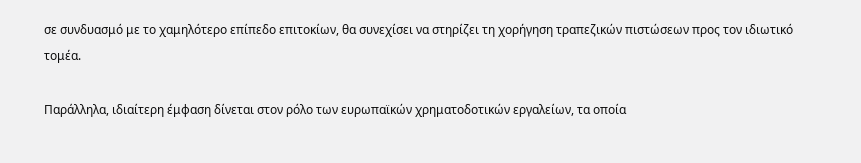σε συνδυασμό με το χαμηλότερο επίπεδο επιτοκίων, θα συνεχίσει να στηρίζει τη χορήγηση τραπεζικών πιστώσεων προς τον ιδιωτικό τομέα.

Παράλληλα, ιδιαίτερη έμφαση δίνεται στον ρόλο των ευρωπαϊκών χρηματοδοτικών εργαλείων, τα οποία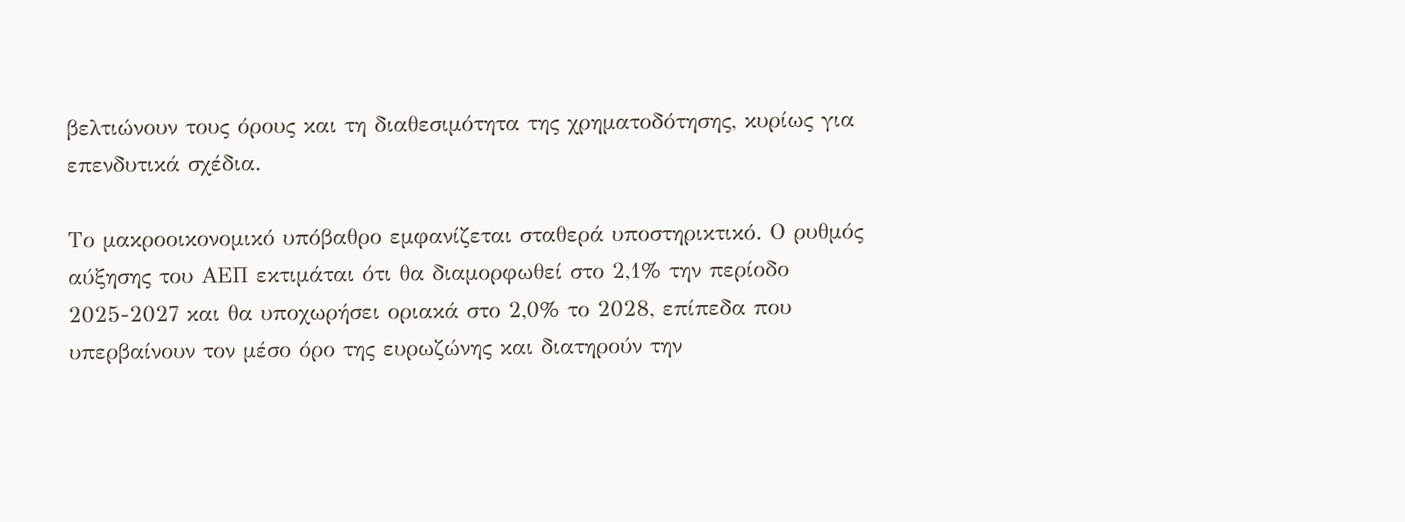βελτιώνουν τους όρους και τη διαθεσιμότητα της χρηματοδότησης, κυρίως για επενδυτικά σχέδια.

Το μακροοικονομικό υπόβαθρο εμφανίζεται σταθερά υποστηρικτικό. Ο ρυθμός αύξησης του ΑΕΠ εκτιμάται ότι θα διαμορφωθεί στο 2,1% την περίοδο 2025-2027 και θα υποχωρήσει οριακά στο 2,0% το 2028, επίπεδα που υπερβαίνουν τον μέσο όρο της ευρωζώνης και διατηρούν την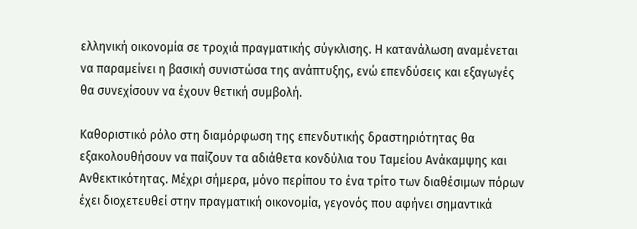ελληνική οικονομία σε τροχιά πραγματικής σύγκλισης. Η κατανάλωση αναμένεται να παραμείνει η βασική συνιστώσα της ανάπτυξης, ενώ επενδύσεις και εξαγωγές θα συνεχίσουν να έχουν θετική συμβολή.

Καθοριστικό ρόλο στη διαμόρφωση της επενδυτικής δραστηριότητας θα εξακολουθήσουν να παίζουν τα αδιάθετα κονδύλια του Ταμείου Ανάκαμψης και Ανθεκτικότητας. Μέχρι σήμερα, μόνο περίπου το ένα τρίτο των διαθέσιμων πόρων έχει διοχετευθεί στην πραγματική οικονομία, γεγονός που αφήνει σημαντικά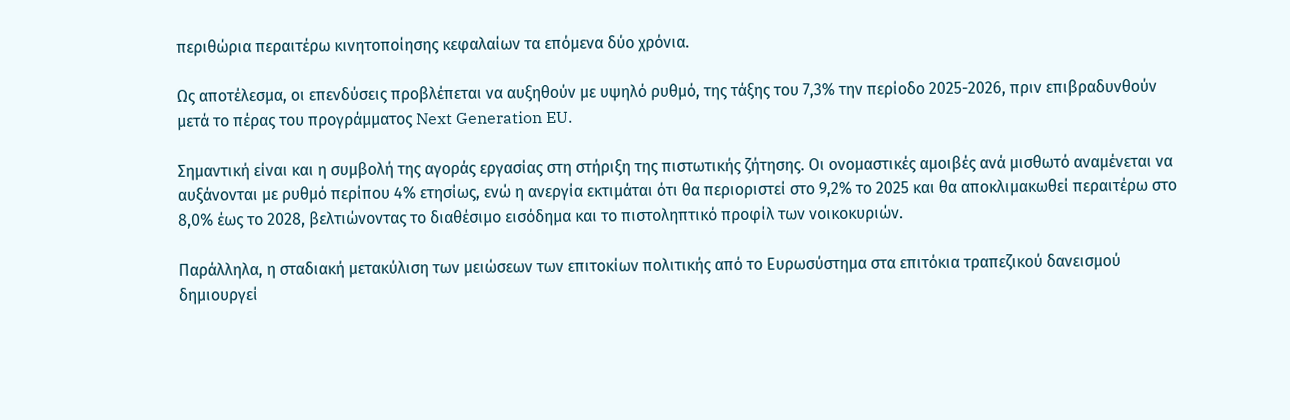περιθώρια περαιτέρω κινητοποίησης κεφαλαίων τα επόμενα δύο χρόνια.

Ως αποτέλεσμα, οι επενδύσεις προβλέπεται να αυξηθούν με υψηλό ρυθμό, της τάξης του 7,3% την περίοδο 2025-2026, πριν επιβραδυνθούν μετά το πέρας του προγράμματος Next Generation EU.

Σημαντική είναι και η συμβολή της αγοράς εργασίας στη στήριξη της πιστωτικής ζήτησης. Οι ονομαστικές αμοιβές ανά μισθωτό αναμένεται να αυξάνονται με ρυθμό περίπου 4% ετησίως, ενώ η ανεργία εκτιμάται ότι θα περιοριστεί στο 9,2% το 2025 και θα αποκλιμακωθεί περαιτέρω στο 8,0% έως το 2028, βελτιώνοντας το διαθέσιμο εισόδημα και το πιστοληπτικό προφίλ των νοικοκυριών.

Παράλληλα, η σταδιακή μετακύλιση των μειώσεων των επιτοκίων πολιτικής από το Ευρωσύστημα στα επιτόκια τραπεζικού δανεισμού δημιουργεί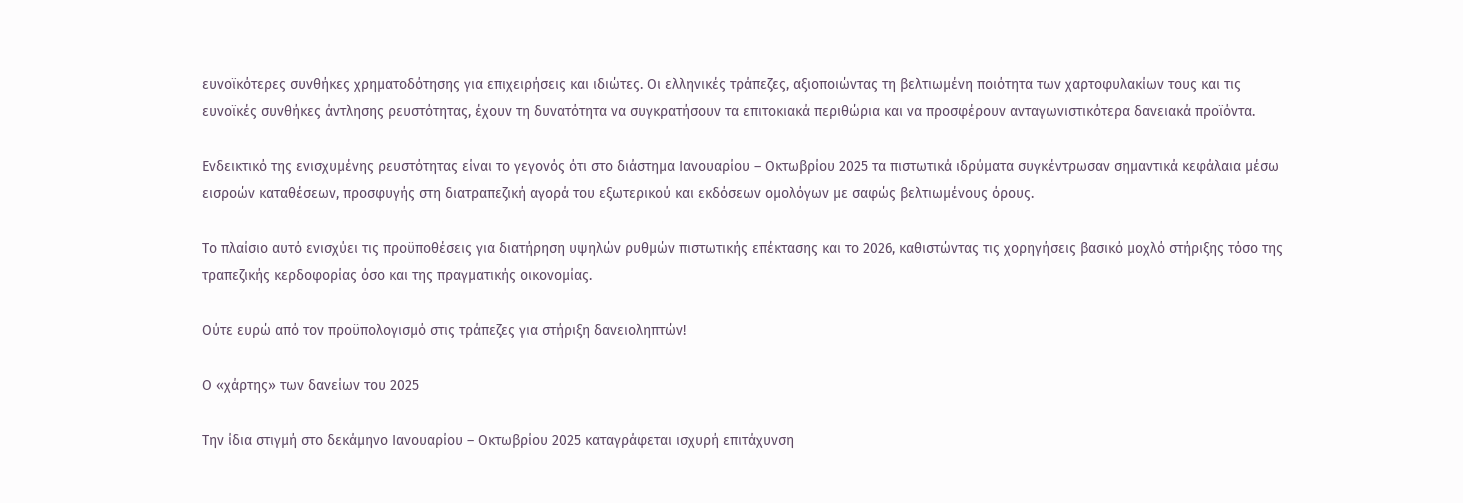ευνοϊκότερες συνθήκες χρηματοδότησης για επιχειρήσεις και ιδιώτες. Οι ελληνικές τράπεζες, αξιοποιώντας τη βελτιωμένη ποιότητα των χαρτοφυλακίων τους και τις ευνοϊκές συνθήκες άντλησης ρευστότητας, έχουν τη δυνατότητα να συγκρατήσουν τα επιτοκιακά περιθώρια και να προσφέρουν ανταγωνιστικότερα δανειακά προϊόντα.

Ενδεικτικό της ενισχυμένης ρευστότητας είναι το γεγονός ότι στο διάστημα Ιανουαρίου – Οκτωβρίου 2025 τα πιστωτικά ιδρύματα συγκέντρωσαν σημαντικά κεφάλαια μέσω εισροών καταθέσεων, προσφυγής στη διατραπεζική αγορά του εξωτερικού και εκδόσεων ομολόγων με σαφώς βελτιωμένους όρους.

Το πλαίσιο αυτό ενισχύει τις προϋποθέσεις για διατήρηση υψηλών ρυθμών πιστωτικής επέκτασης και το 2026, καθιστώντας τις χορηγήσεις βασικό μοχλό στήριξης τόσο της τραπεζικής κερδοφορίας όσο και της πραγματικής οικονομίας.

Ούτε ευρώ από τον προϋπολογισμό στις τράπεζες για στήριξη δανειοληπτών!

Ο «χάρτης» των δανείων του 2025

Την ίδια στιγμή στο δεκάμηνο Ιανουαρίου – Οκτωβρίου 2025 καταγράφεται ισχυρή επιτάχυνση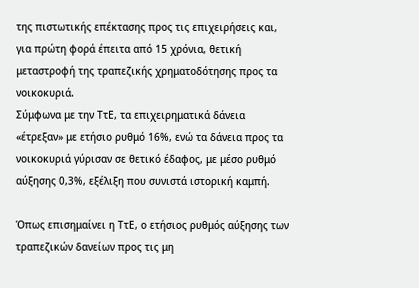της πιστωτικής επέκτασης προς τις επιχειρήσεις και, για πρώτη φορά έπειτα από 15 χρόνια, θετική μεταστροφή της τραπεζικής χρηματοδότησης προς τα νοικοκυριά.
Σύμφωνα με την ΤτΕ, τα επιχειρηματικά δάνεια «έτρεξαν» με ετήσιο ρυθμό 16%, ενώ τα δάνεια προς τα νοικοκυριά γύρισαν σε θετικό έδαφος, με μέσο ρυθμό αύξησης 0,3%, εξέλιξη που συνιστά ιστορική καμπή.

Όπως επισημαίνει η ΤτΕ, ο ετήσιος ρυθμός αύξησης των τραπεζικών δανείων προς τις μη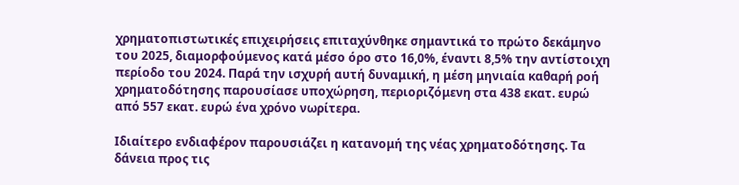χρηματοπιστωτικές επιχειρήσεις επιταχύνθηκε σημαντικά το πρώτο δεκάμηνο του 2025, διαμορφούμενος κατά μέσο όρο στο 16,0%, έναντι 8,5% την αντίστοιχη περίοδο του 2024. Παρά την ισχυρή αυτή δυναμική, η μέση μηνιαία καθαρή ροή χρηματοδότησης παρουσίασε υποχώρηση, περιοριζόμενη στα 438 εκατ. ευρώ από 557 εκατ. ευρώ ένα χρόνο νωρίτερα.

Ιδιαίτερο ενδιαφέρον παρουσιάζει η κατανομή της νέας χρηματοδότησης. Τα δάνεια προς τις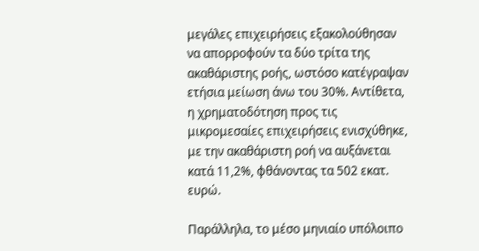μεγάλες επιχειρήσεις εξακολούθησαν να απορροφούν τα δύο τρίτα της ακαθάριστης ροής, ωστόσο κατέγραψαν ετήσια μείωση άνω του 30%. Αντίθετα, η χρηματοδότηση προς τις μικρομεσαίες επιχειρήσεις ενισχύθηκε, με την ακαθάριστη ροή να αυξάνεται κατά 11,2%, φθάνοντας τα 502 εκατ. ευρώ.

Παράλληλα, το μέσο μηνιαίο υπόλοιπο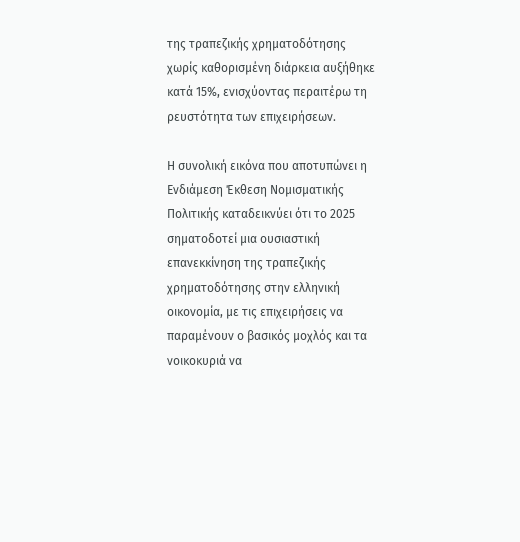της τραπεζικής χρηματοδότησης χωρίς καθορισμένη διάρκεια αυξήθηκε κατά 15%, ενισχύοντας περαιτέρω τη ρευστότητα των επιχειρήσεων.

Η συνολική εικόνα που αποτυπώνει η Ενδιάμεση Έκθεση Νομισματικής Πολιτικής καταδεικνύει ότι το 2025 σηματοδοτεί μια ουσιαστική επανεκκίνηση της τραπεζικής χρηματοδότησης στην ελληνική οικονομία, με τις επιχειρήσεις να παραμένουν ο βασικός μοχλός και τα νοικοκυριά να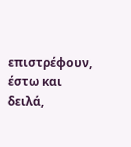επιστρέφουν, έστω και δειλά,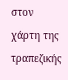στον χάρτη της τραπεζικής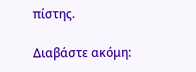πίστης.

Διαβάστε ακόμη: